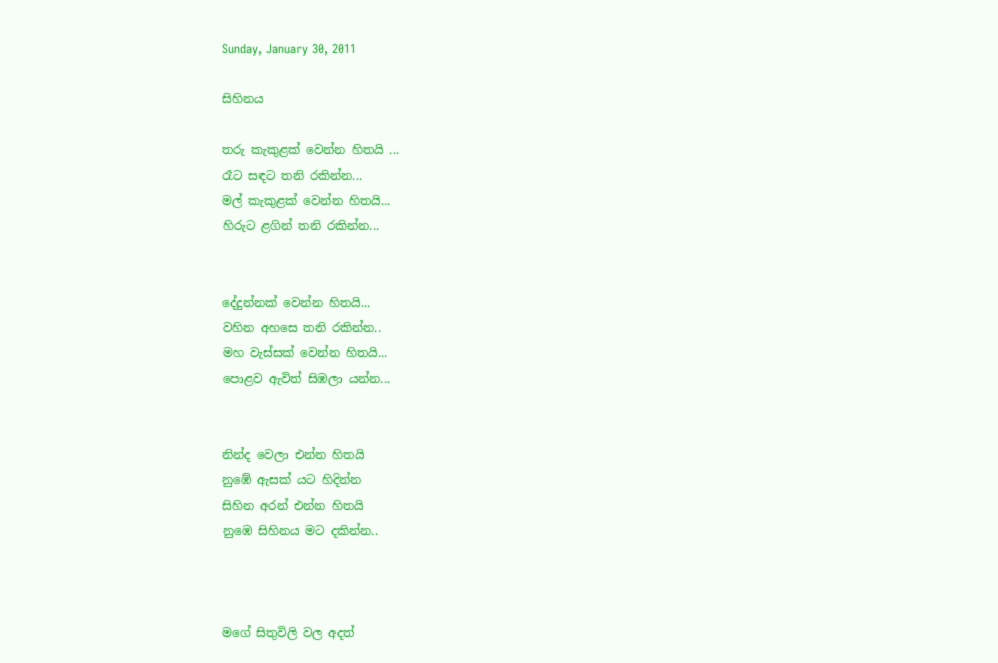Sunday, January 30, 2011

සිහිනය

තරු කැකුළක් වෙන්න හිතයි ...
රෑට සඳට තනි රකින්න...
මල් කැකුළක් වෙන්න හිතයි...
හිරුට ළගින් තනි රකින්න...


දේදුන්නක් වෙන්න හිතයි...
වහින අහසෙ තනි රකින්න..
මහ වැස්සක් වෙන්න හිතයි...
පොළව ඇවිත් සිඹලා යන්න...


නින්ද වෙලා එන්න හිතයි
නුඹේ ඇසක් යට හිදින්න
සිහින අරන් එන්න හිතයි
නුඹෙ සිහිනය මට දකින්න..



මගේ සිතුවිලි වල අදත්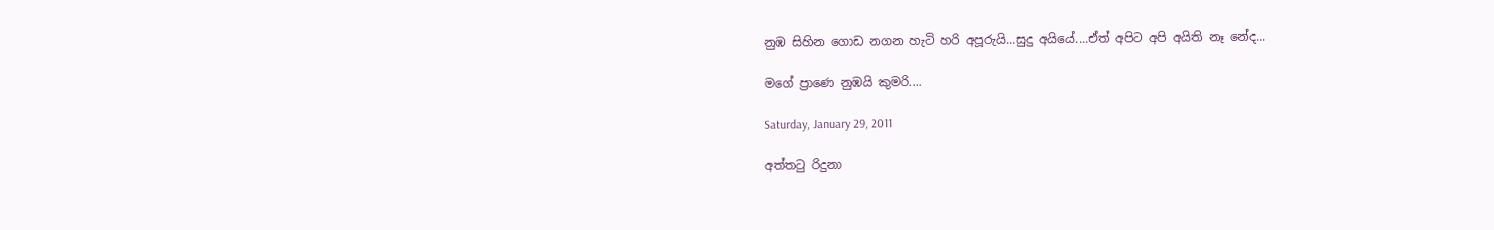නුඹ සිහින ගොඩ නගන හැටි හරි අපූරුයි...සුදු අයියේ....ඒත් අපිට අපි අයිති නෑ නේද...

මගේ ප්‍රාණෙ නුඹයි කුමරි....

Saturday, January 29, 2011

අත්තටු රිදුනා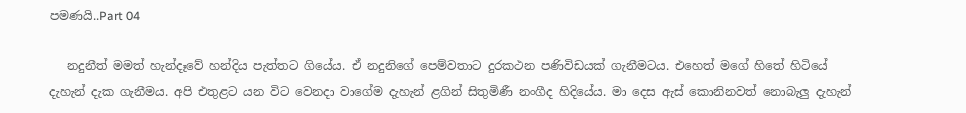පමණයි..Part 04

   නදුනීත් මමත් හැන්දෑවේ හන්දිය පැත්තට ගියේය. ඒ නදුනිගේ පෙම්වතාට දුරකථන පණිවිඩයක් ගැනීමටය. එහෙත් මගේ හිතේ හිටියේ දැහැන් දැක ගැනීමය. අපි එතුළට යන විට වෙනදා වාගේම දැහැන් ළගින් සිතුමිණී නංගීද හිදියේය. මා දෙස ඇස් කොනිනවත් නොබැලු දැහැන්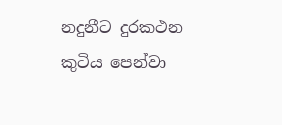නදුනීට දුරකථන කුටිය පෙන්වා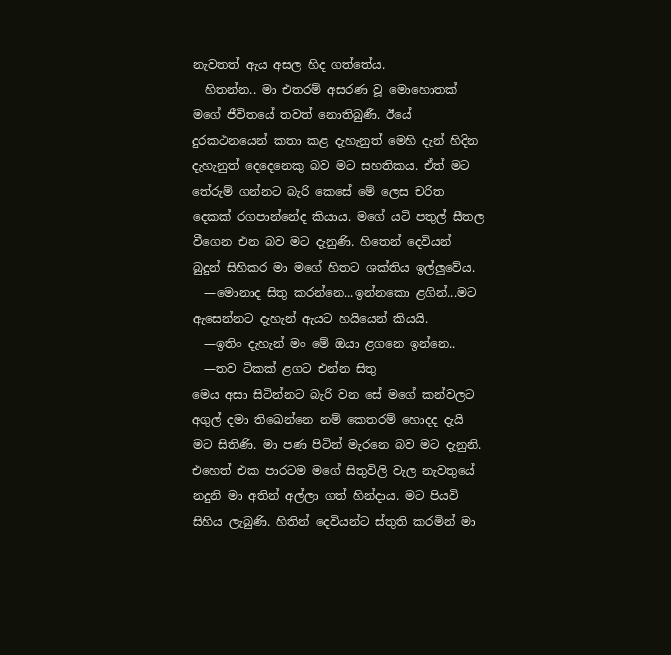නැවතත් ඇය අසල හිද ගත්තේය.
  හිතන්න.. මා එතරම් අසරණ වූ මොහොතක් මගේ ජීවිතයේ තවත් නොතිබුණී. ඊයේ දුරකථනයෙන් කතා කළ දැහැනුත් මෙහි දැන් හිදින දැහැනුත් දෙදෙනෙකු බව මට සහතිකය. ඒත් මට තේරුම් ගන්නට බැරි කෙසේ මේ ලෙස චරිත දෙකක් රගපාන්නේද කියාය. මගේ යටි පතුල් සීතල වීගෙන එන බව මට දැනුණි. හිතෙන් දෙවියන් බුදුන් සිහිකර මා මගේ හිතට ශක්තිය ඉල්ලුවේය.
  —මොනාද සිතු කරන්නෙ...ඉන්නකො ළගින්...මට ඇසෙන්නට දැහැන් ඇයට හයියෙන් කියයි.
  —ඉතිං දැහැන් මං මේ ඔයා ළගනෙ ඉන්නෙ..
  —තව ටිකක් ළගට එන්න සිතු
මෙය අසා සිටින්නට බැරි වන සේ මගේ කන්වලට අගුල් දමා තිඛෙන්නෙ නම් කෙතරම් හොදද දැයි මට සිතිණි. මා පණ පිටින් මැරනෙ බව මට දැනුනි. එහෙත් එක පාරටම මගේ සිතුවිලි වැල නැවතුයේ නදුනි මා අතින් අල්ලා ගත් හින්දාය. මට පියවි සිහිය ලැබුණි. හිතින් දෙවියන්ට ස්තුති කරමින් මා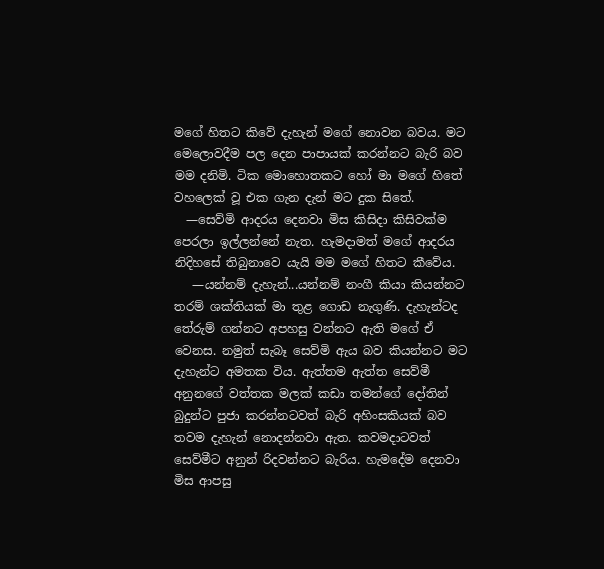මගේ හිතට කිවේ දැහැන් මගේ නොවන බවය. මට මෙලොවදීම පල දෙන පාපායක් කරන්නට බැරි බව මම දනිමි. ටික මොහොතකට හෝ මා මගේ හිතේ වහලෙක් වූ එක ගැන දැන් මට දුක සිතේ.
  —සෙව්මි ආදරය දෙනවා මිස කිසිදා කිසිවක්ම පෙරලා ඉල්ලන්නේ නැත. හැමදාමත් මගේ ආදරය නිදිහසේ තිබුනාවෙ යැයි මම මගේ හිතට කීවේය.
   —යන්නම් දැහැන්...යන්නම් නංගී කියා කියන්නට තරම් ශක්තියක් මා තුළ ගොඩ නැගුණි. දැහැන්ටද තේරුම් ගන්නට අපහසු වන්නට ඇති මගේ ඒ වෙනස. නමුත් සැබෑ සෙව්මි ඇය බව කියන්නට මට දැහැන්ට අමතක විය. ඇත්තම ඇත්ත සෙව්මී අනුනගේ වත්තක මලක් කඩා තමන්ගේ දෝතින් බුදුන්ට පුජා කරන්නටවත් බැරි අහිංසකියක් බව තවම දැහැන් නොදන්නවා ඇත. කවමදාටවත් සෙව්මීට අනුන් රිදවන්නට බැරිය. හැමදේම දෙනවා මිස ආපසු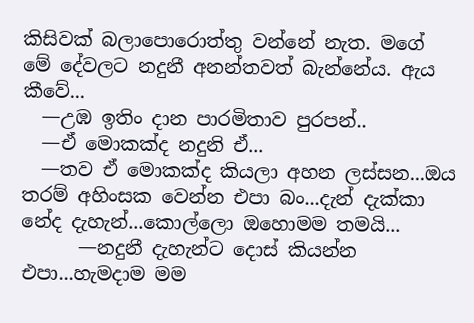කිසිවක් බලාපොරොත්තු වන්නේ නැත. මගේ මේ දේවලට නදුනී අනන්තවත් බැන්නේය. ඇය කීවේ...
  —උඹ ඉතිං දාන පාරමිතාව පුරපන්..
  —ඒ මොකක්ද නදුනි ඒ...
  —තව ඒ මොකක්ද කියලා අහන ලස්සන...ඔය තරම් අහිංසක වෙන්න එපා බං...දැන් දැක්කා නේද දැහැන්...කොල්ලො ඔහොමම තමයි...
      —නදුනී දැහැන්ට දොස් කියන්න එපා...හැමදාම මම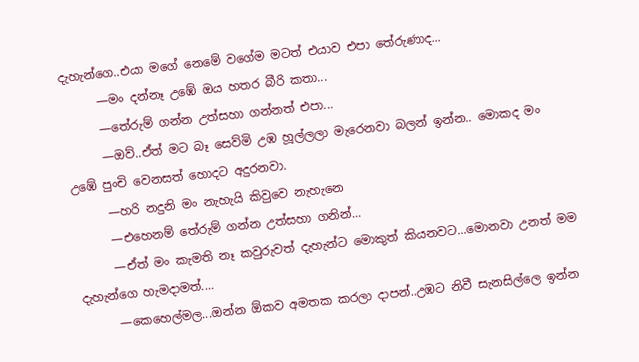දැහැන්ගෙ..එයා මගේ නෙමේ වගේම මටත් එයාව එපා තේරුණාද...
      —මං දන්නෑ උඹේ ඔය හතර බීරි කතා...
      —තේරුම් ගන්න උත්සහා ගන්නත් එපා...
      —ඔව්..ඒත් මට බෑ සෙව්මි උඹ හූල්ලලා මැරෙනවා බලන් ඉන්න.. මොකද මං උඹේ පුංචි වෙනසත් හොදට අදුරනවා.
      —හරි නදුනි මං නැහැයි කිවුවෙ නැහැනෙ
      —එහෙනම් තේරුම් ගන්න උත්සහා ගනින්...
      —ඒත් මං කැමති නෑ කවුරුවත් දැහැන්ට මොකුත් කියනවට...මොනවා උනත් මම දැහැන්ගෙ හැමදාමත්....
      —කෙහෙල්මල...ඔන්න ඕකව අමතක කරලා දාපන්..උඹට නිවී සැනසිල්ලෙ ඉන්න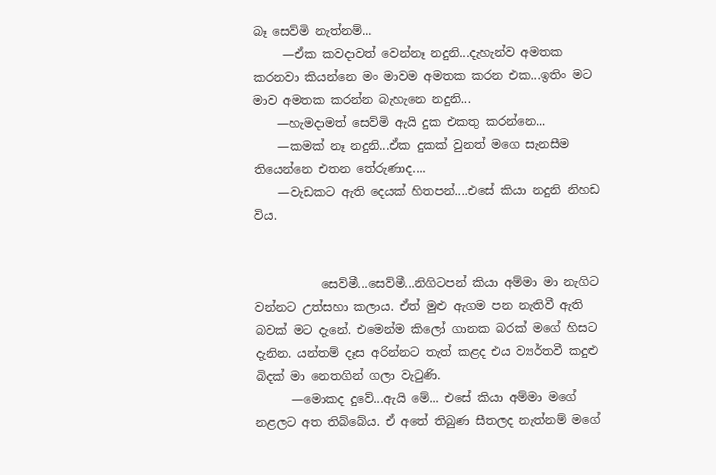බෑ සෙව්මි නැත්නම්...
     —ඒක කවදාවත් වෙන්නෑ නදුනි...දැහැන්ව අමතක කරනවා කියන්නෙ මං මාවම අමතක කරන එක...ඉතිං මට මාව අමතක කරන්න බැහැනෙ නදුනි...
    —හැමදාමත් සෙව්මි ඇයි දුක එකතු කරන්නෙ...
    —කමක් නෑ නදුනි...ඒක දුකක් වුනත් මගෙ සැනසීම තියෙන්නෙ එතන තේරුණාද....
    —වැඩකට ඇති දෙයක් හිතපන්....එසේ කියා නදුනි නිහඩ විය.


           සෙව්මී...සෙව්මී...නිගිටපන් කියා අම්මා මා නැගිට වන්නට උත්සහා කලාය. ඒත් මුළු ඇගම පන නැතිවී ඇති බවක් මට දැනේ. එමෙන්ම කිලෝ ගානක බරක් මගේ හිසට දැනින. යන්තම් දෑස අරින්නට තැත් කළද එය ව්‍යර්තවී කදුළු බිදක් මා නෙතගින් ගලා වැටුණි.
      —මොකද දුවේ...ඇයි මේ... එසේ කියා අම්මා මගේ නළලට අත තිබ්බේය. ඒ අතේ තිබුණ සීතලද නැත්නම් මගේ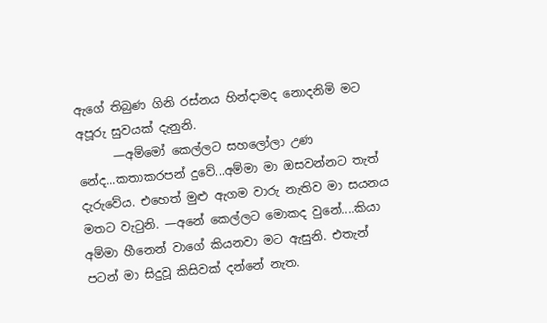ඇගේ තිබුණ ගිනි රස්නය හින්දාමද නොදනිමි මට අපූරු සුවයක් දැනුනි.
      —අම්මෝ කෙල්ලට සහලෝලා උණ නේද...කතාකරපන් දුවේ...අම්මා මා ඔසවන්නට තැත් දැරුවේය. එහෙත් මුළු ඇගම වාරු නැතිව මා සයනය මතට වැටුනි. —අනේ කෙල්ලට මොකද වුනේ....කියා අම්මා හීනෙන් වාගේ කියනවා මට ඇසුනි. එතැන් පටන් මා සිදුවූ කිසිවක් දන්නේ නැත.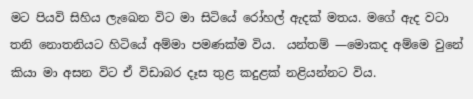මට පියවි සිහිය ලැඛෙන විට මා සිටියේ රෝහල් ඇදක් මතය. මගේ ඇද වටා තනි නොතනියට හිටියේ අම්මා පමණක්ම විය.  යන්තම් —මොකද අම්මෙ වුනේ කියා මා අසන විට ඒ විඩාබර දෑස තුළ කදුළක් නළියන්නට විය.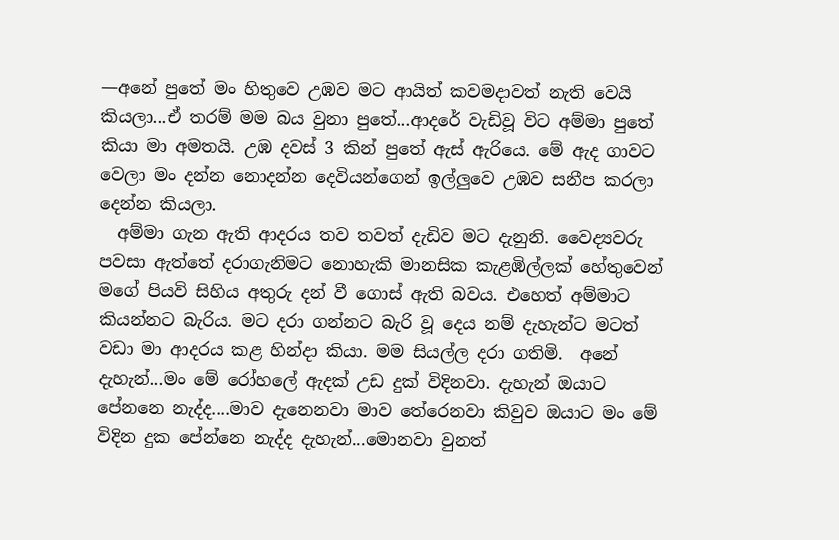—අනේ පුතේ මං හිතුවෙ උඹව මට ආයිත් කවමදාවත් නැති වෙයි කියලා...ඒ තරම් මම බය වුනා පුතේ...ආදරේ වැඩිවූ විට අම්මා පුතේ කියා මා අමතයි. උඹ දවස් 3 කින් පුතේ ඇස් ඇරියෙ. මේ ඇද ගාවට වෙලා මං දන්න නොදන්න දෙවියන්ගෙන් ඉල්ලුවෙ උඹව සනීප කරලා දෙන්න කියලා.
  අම්මා ගැන ඇති ආදරය තව තවත් දැඩිව මට දැනුනි. වෛද්‍යවරු පවසා ඇත්තේ දරාගැනිමට නොහැකි මානසික කැළඹිල්ලක් හේතුවෙන් මගේ පියවි සිහිය අතුරු දන් වී ගොස් ඇති බවය. එහෙත් අම්මාට කියන්නට බැරිය. මට දරා ගන්නට බැරි වූ දෙය නම් දැහැන්ට මටත් වඩා මා ආදරය කළ හින්දා කියා. මම සියල්ල දරා ගතිමි.  අනේ දැහැන්...මං මේ රෝහලේ ඇදක් උඩ දුක් විදිනවා. දැහැන් ඔයාට පේනනෙ නැද්ද....මාව දැනෙනවා මාව තේරෙනවා කිවුව ඔයාට මං මේ විදින දුක පේන්නෙ නැද්ද දැහැන්...මොනවා වුනත්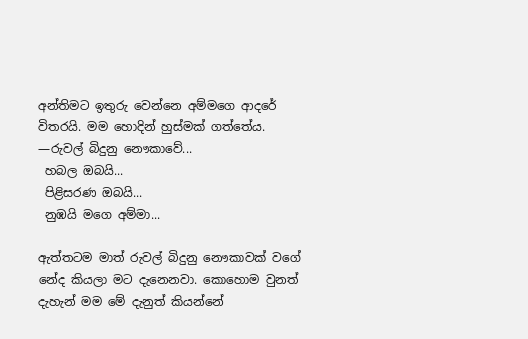අන්තිමට ඉතුරු වෙන්නෙ අම්මගෙ ආදරේ විතරයි. මම හොදින් හුස්මක් ගත්තේය.
—රුවල් බිදුනු නෞකාවේ...
 හබල ඔබයි...
 පිළිසරණ ඔබයි...
 නුඹයි මගෙ අම්මා...

ඇත්තටම මාත් රුවල් බිදුනු නෞකාවක් වගේ නේද කියලා මට දැනෙනවා. කොහොම වුනත් දැහැන් මම මේ දැනුත් කියන්නේ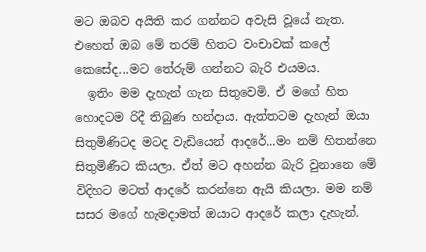මට ඔබව අයිති කර ගන්නට අවැසි වූයේ නැත. එහෙත් ඔබ මේ තරම් හිතට වංචාවක් කලේ කෙසේද...මට තේරුම් ගන්නට බැරි එයමය.
  ඉතිං මම දැහැන් ගැන සිතුවෙමි. ඒ මගේ හිත හොදටම රිදී තිබුණ හන්දාය. ඇත්තටම දැහැන් ඔයා සිතුමිණිටද මටද වැඩියෙන් ආදරේ...මං නම් හිතන්නෙ සිතුමිණීට කියලා. ඒත් මට අහන්න බැරි වුනානෙ මේ විදිහට මටත් ආදරේ කරන්නෙ ඇයි කියලා. මම නම් සසර මගේ හැමදාමත් ඔයාට ආදරේ කලා දැහැන්.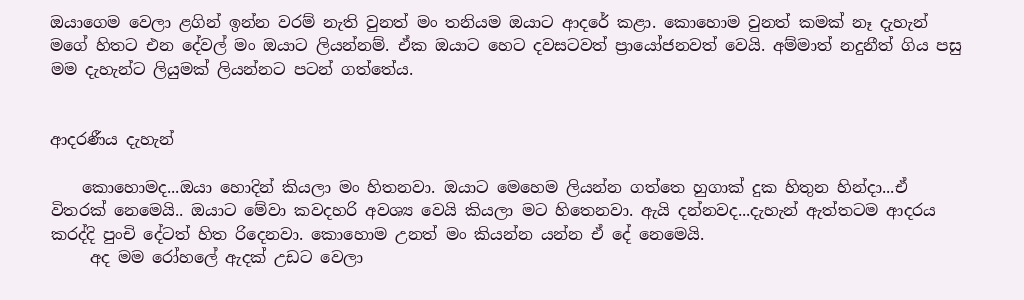ඔයාගෙම වෙලා ළගින් ඉන්න වරම් නැති වුනත් මං තනියම ඔයාට ආදරේ කළා. කොහොම වුනත් කමක් නෑ දැහැන් මගේ හිතට එන දේවල් මං ඔයාට ලියන්නම්. ඒක ඔයාට හෙට දවසටවත් ප්‍රායෝජනවත් වෙයි. අම්මාත් නදුනීත් ගිය පසු මම දැහැන්ට ලියුමක් ලියන්නට පටන් ගත්තේය.


ආදරණීය දැහැන්

    කොහොමද...ඔයා හොදින් කියලා මං හිතනවා. ඔයාට මෙහෙම ලියන්න ගත්තෙ හුගාක් දුක හිතුන හින්දා...ඒ විතරක් නෙමෙයි.. ඔයාට මේවා කවදහරි අවශ්‍ය වෙයි කියලා මට හිතෙනවා. ඇයි දන්නවද...දැහැන් ඇත්තටම ආදරය කරද්දි පුංචි දේටත් හිත රිදෙනවා. කොහොම උනත් මං කියන්න යන්න ඒ දේ නෙමෙයි.
     අද මම රෝහලේ ඇදක් උඩට වෙලා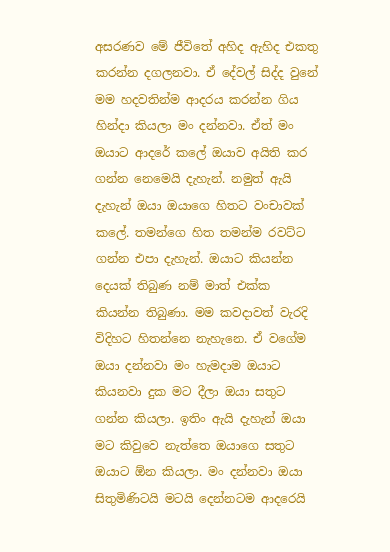අසරණව මේ ජීවිතේ අහිද ඇහිද එකතු කරන්න දගලනවා. ඒ දේවල් සිද්ද වුනේ මම හදවතින්ම ආදරය කරන්න ගිය හින්දා කියලා මං දන්නවා. ඒත් මං ඔයාට ආදරේ කලේ ඔයාව අයිති කර ගන්න නෙමෙයි දැහැන්. නමුත් ඇයි දැහැන් ඔයා ඔයාගෙ හිතට වංචාවක් කලේ. තමන්ගෙ හිත තමන්ම රවට්ට ගන්න එපා දැහැන්. ඔයාට කියන්න දෙයක් තිබුණ නම් මාත් එක්ක කියන්න තිබුණා. මම කවදාවත් වැරදි විදිහට හිතන්නෙ නැහැනෙ. ඒ වගේම ඔයා දන්නවා මං හැමදාම ඔයාට කියනවා දුක මට දීලා ඔයා සතුට ගන්න කියලා. ඉතිං ඇයි දැහැන් ඔයා මට කිවුවෙ නැත්තෙ ඔයාගෙ සතුට ඔයාට ඕන කියලා. මං දන්නවා ඔයා සිතුමිණිටයි මටයි දෙන්නටම ආදරෙයි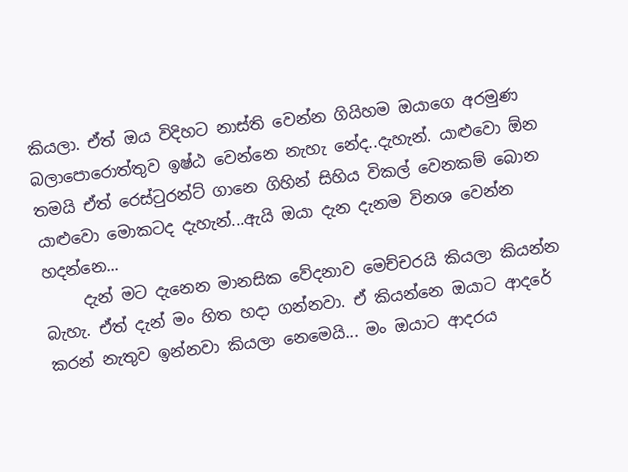කියලා. ඒත් ඔය විදිහට නාස්ති වෙන්න ගියිහම ඔයාගෙ අරමුණ බලාපොරොත්තුව ඉෂ්ඨ වෙන්නෙ නැහැ නේද..දැහැන්. යාළුවො ඕන තමයි ඒත් රෙස්ටුරන්ට් ගානෙ ගිහින් සිහිය විකල් වෙනකම් බොන යාළුවො මොකටද දැහැන්...ඇයි ඔයා දැන දැනම විනශ වෙන්න හදන්නෙ...
     දැන් මට දැනෙන මානසික වේදනාව මෙච්චරයි කියලා කියන්න බැහැ. ඒත් දැන් මං හිත හදා ගන්නවා. ඒ කියන්නෙ ඔයාට ආදරේ කරන් නැතුව ඉන්නවා කියලා නෙමෙයි... මං ඔයාට ආදරය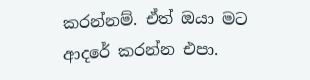කරන්නම්. ඒත් ඔයා මට ආදරේ කරන්න එපා.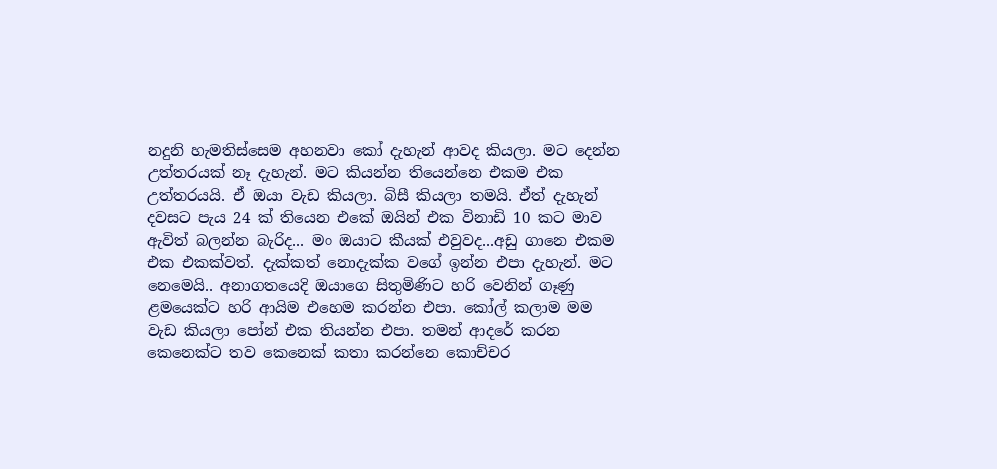නදුනි හැමතිස්සෙම අහනවා කෝ දැහැන් ආවද කියලා. මට දෙන්න උත්තරයක් නෑ දැහැන්. මට කියන්න තියෙන්නෙ එකම එක උත්තරයයි. ඒ ඔයා වැඩ කියලා. බිසී කියලා තමයි. ඒත් දැහැන් දවසට පැය 24 ක් තියෙන එකේ ඔයින් එක විනාඩි 10 කට මාව ඇවිත් බලන්න බැරිද... මං ඔයාට කීයක් එවුවද...අඩු ගානෙ එකම එක එකක්වත්. දැක්කත් නොදැක්ක වගේ ඉන්න එපා දැහැන්. මට නෙමෙයි.. අනාගතයෙදි ඔයාගෙ සිතුමිණිට හරි වෙනින් ගෑණු ළමයෙක්ට හරි ආයිම එහෙම කරන්න එපා. කෝල් කලාම මම වැඩ කියලා පෝන් එක තියන්න එපා. තමන් ආදරේ කරන කෙනෙක්ට තව කෙනෙක් කතා කරන්නෙ කොච්චර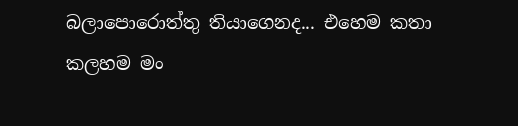බලාපොරොත්තු තියාගෙනද... එහෙම කතා කලහම මං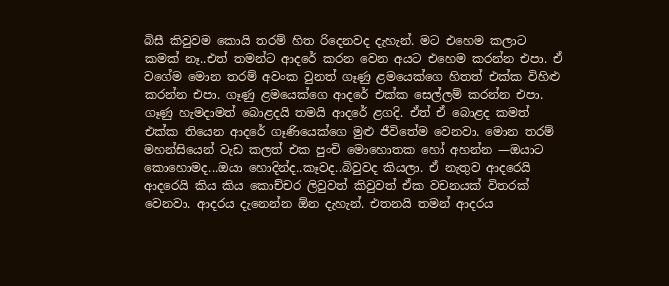බිසී කිවුවම කොයි තරම් හිත රිදෙනවද දැහැන්. මට එහෙම කලාට කමක් නෑ..එත් තමන්ට ආදරේ කරන වෙන අයට එහෙම කරන්න එපා. ඒ වගේම මොන තරම් අවංක වුනත් ගෑණු ළමයෙක්ගෙ හිතත් එක්ක විහිළු කරන්න එපා. ගෑණු ළමයෙක්ගෙ ආදරේ එක්ක සෙල්ලම් කරන්න එපා. ගෑණු හැමදාමත් බොළදයි තමයි ආදරේ ළගදි. ඒත් ඒ බොළද කමත් එක්ක තියෙන ආදරේ ගෑණියෙක්ගෙ මුළු ජීවිතේම වෙනවා. මොන තරම් මහන්සියෙන් වැඩ කලත් එක පුංචි මොහොතක හෝ අහන්න —ඔයාට කොහොමද...ඔයා හොදින්ද..කෑවද..බිවුවද කියලා. ඒ නැතුව ආදරෙයි ආදරෙයි කිය කිය කොච්චර ලිවුවත් කිවුවත් ඒක වචනයක් විතරක් වෙනවා. ආදරය දැනෙන්න ඕන දැහැන්. එතනයි තමන් ආදරය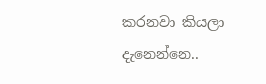කරනවා කියලා දැනෙන්නෙ..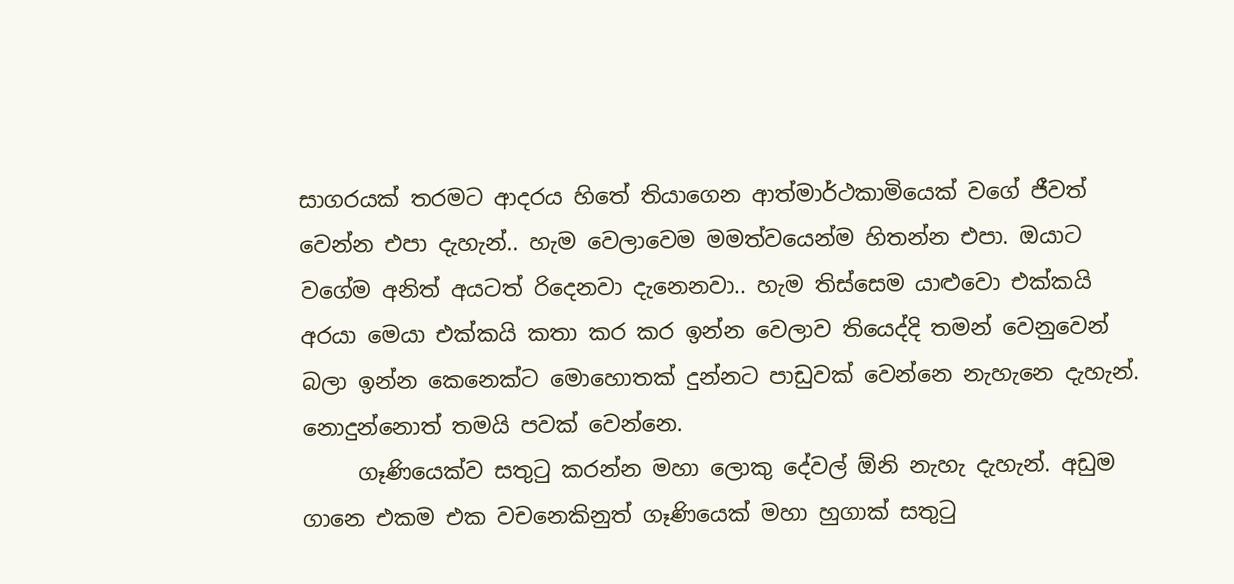සාගරයක් තරමට ආදරය හිතේ තියාගෙන ආත්මාර්ථකාමියෙක් වගේ ජීවත් වෙන්න එපා දැහැන්.. හැම වෙලාවෙම මමත්වයෙන්ම හිතන්න එපා. ඔයාට වගේම අනිත් අයටත් රිදෙනවා දැනෙනවා.. හැම තිස්සෙම යාළුවො එක්කයි අරයා මෙයා එක්කයි කතා කර කර ඉන්න වෙලාව තියෙද්දි තමන් වෙනුවෙන් බලා ඉන්න කෙනෙක්ට මොහොතක් දුන්නට පාඩුවක් වෙන්නෙ නැහැනෙ දැහැන්. නොදුන්නොත් තමයි පවක් වෙන්නෙ.
     ගෑණියෙක්ව සතුටු කරන්න මහා ලොකු දේවල් ඕනි නැහැ දැහැන්. අඩුම ගානෙ එකම එක වචනෙකිනුත් ගෑණියෙක් මහා හුගාක් සතුටු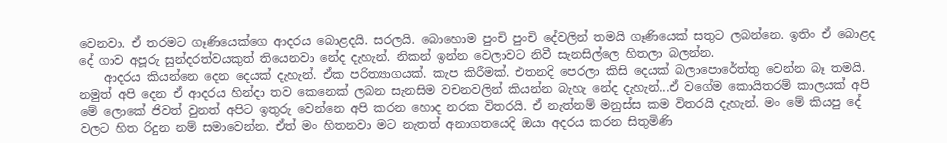වෙනවා. ඒ තරමට ගෑණියෙක්ගෙ ආදරය බොළදයි. සරලයි. බොහොම පුංචි පුංචි දේවලින් තමයි ගෑණියෙක් සතුට ලබන්නෙ. ඉතිං ඒ බොළද දේ ගාව අපූරු සුන්දරත්වයකුත් තියෙනවා නේද දැහැන්. නිකන් ඉන්න වෙලාවට නිවී සැනසිල්ලෙ හිතලා බලන්න.
    ආදරය කියන්නෙ දෙන දෙයක් දැහැන්. ඒක පරිත්‍යාගයක්. කැප කිරීමක්. එතනදි පෙරලා කිසි දෙයක් බලාපොරේත්තු වෙන්න බෑ තමයි. නමුත් අපි දෙන ඒ ආදරය හින්දා තව කෙනෙක් ලබන සැනසිම වචනවලින් කියන්න බැහැ නේද දැහැන්...ඒ වගේම කොයිතරම් කාලයක් අපි මේ ලොකේ ජිවත් වුනත් අපිට ඉතුරු වෙන්නෙ අපි කරන හොද නරක විතරයි. ඒ නැත්නම් මනුස්ස කම විතරයි දැහැන්. මං මේ කියපු දේ වලට හිත රිදුන නම් සමාවෙන්න. ඒත් මං හිතනවා මට නැතත් අනාගතයෙදි ඔයා අදරය කරන සිතුමිණි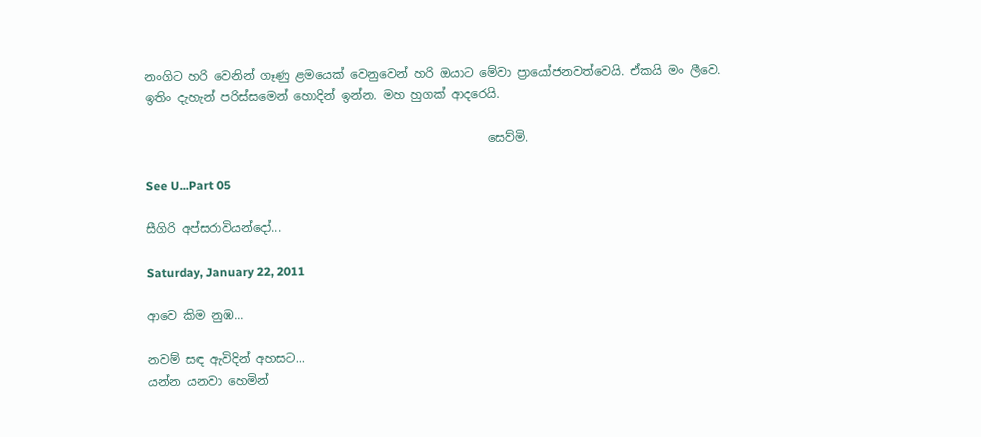නංගිට හරි වෙනින් ගෑණු ළමයෙක් වෙනුවෙන් හරි ඔයාට මේවා ප්‍රායෝජනවත්වෙයි. ඒකයි මං ලීවෙ. ඉතිං දැහැන් පරිස්සමෙන් හොදින් ඉන්න. මහ හුගක් ආදරෙයි.

                                                         සෙව්මි.

See U...Part 05

සීගිරි අප්සරාවියන්දෝ...

Saturday, January 22, 2011

ආවෙ කිම නුඹ...

නවම් සඳ ඇවිදින් අහසට...
යන්න යනවා හෙමින්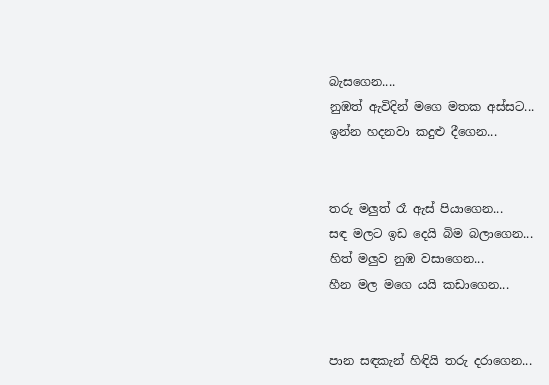බැසගෙන....
නුඹත් ඇවිදින් මගෙ මතක අස්සට...
ඉන්න හදනවා කදුළු දීගෙන...


තරු මලුත් රෑ ඇස් පියාගෙන...
සඳ මලට ඉඩ දෙයි බිම බලාගෙන...
හිත් මලුව නුඹ වසාගෙන...
හීන මල මගෙ යයි කඩාගෙන...


පාන සඳකැන් හිඳියි තරු දරාගෙන...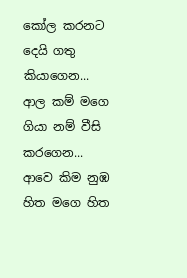කෝල කරනට දෙයි ගතු කියාගෙන...
ආල කම් මගෙ ගියා නම් වීසි කරගෙන...
ආවෙ කිම නුඹ හිත මගෙ හිත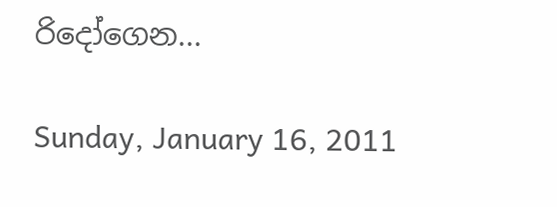රිදෝගෙන...

Sunday, January 16, 2011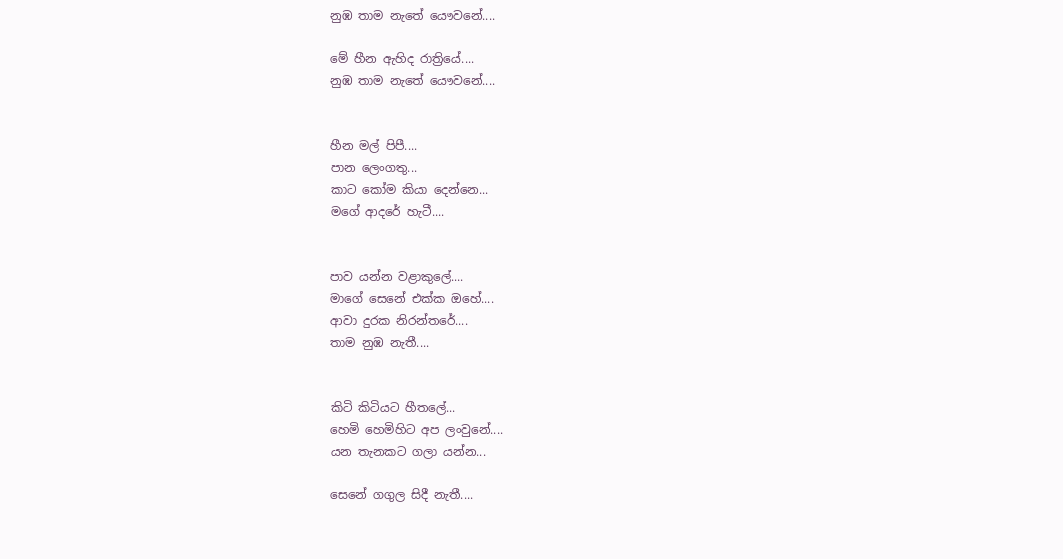නුඹ තාම නැතේ යෞවනේ....

මේ හීන ඇහිද රාත්‍රියේ....
නුඹ තාම නැතේ යෞවනේ....


හීන මල් පිපී....
පාන ලෙංගතු...
කාට කෝම කියා දෙන්නෙ...
මගේ ආදරේ හැටී....


පාව යන්න වළාකුලේ....
මාගේ සෙනේ එක්ක ඔහේ....
ආවා දුරක නිරන්තරේ....
තාම නුඹ නැතී....


කිටි කිටියට හීතලේ...
හෙමි හෙමිහිට අප ලංවුනේ....
යන තැනකට ගලා යන්න...

සෙනේ ගගුල සිදී නැතී....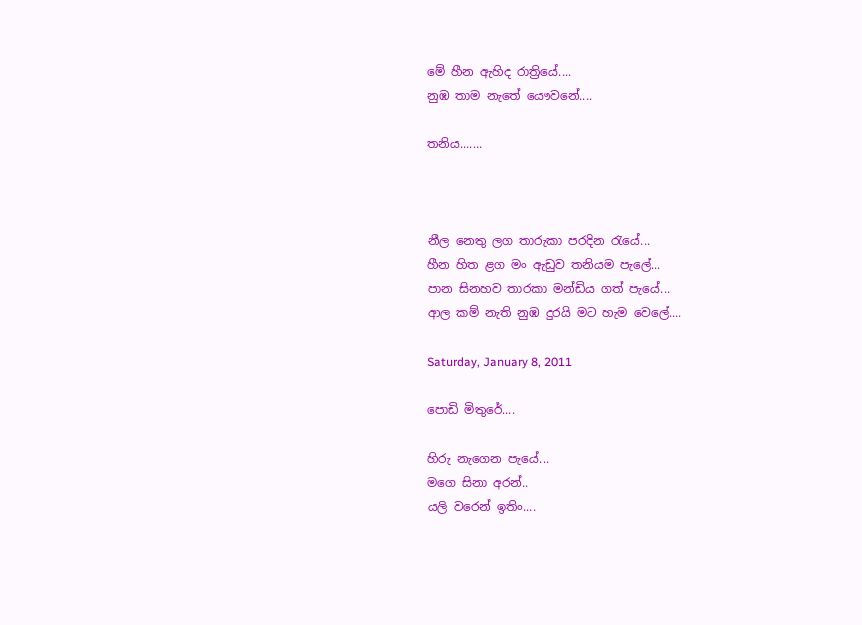මේ හීන ඇහිද රාත්‍රියේ....
නුඹ තාම නැතේ යෞවනේ....

තනිය.......



නීල නෙතු ලග තාරුකා පරදින රැයේ...
හීන හිත ළග මං ඇඩුව තනියම පැලේ...
පාන සිනහව තාරකා මන්ඩිය ගත් පැයේ...
ආල කම් නැති නුඹ දුරයි මට හැම වෙලේ....

Saturday, January 8, 2011

පොඩි මිතුරේ....

හිරු නැගෙන පැයේ...
මගෙ සිනා අරන්..
යලි වරෙන් ඉතිං....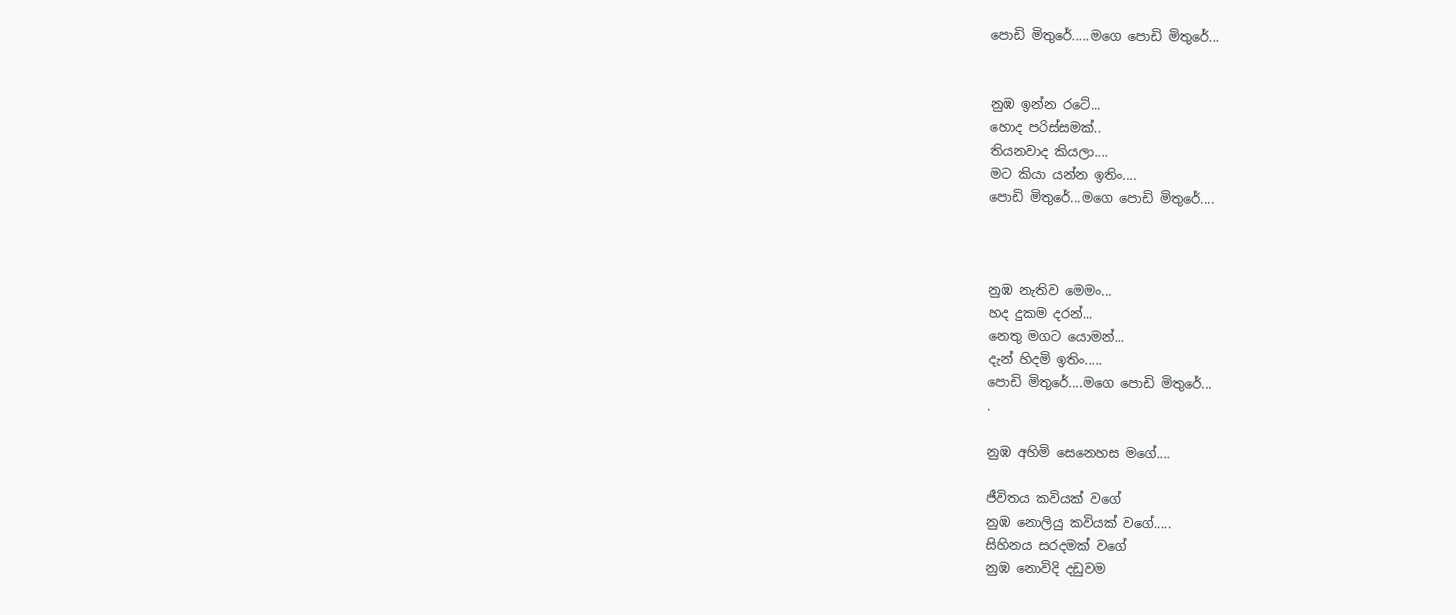පොඩි මිතුරේ.....මගෙ පොඩි මිතුරේ...


නුඹ ඉන්න රටේ...
හොද පරිස්සමක්..
තියනවාද කියලා....
මට කියා යන්න ඉතිං....
පොඩි මිතුරේ...මගෙ පොඩි මිතුරේ....



නුඹ නැතිව මෙමං...
හද දුකම දරන්...
නෙතු මගට යොමන්...
දැන් හිදමි ඉතිං.....
පොඩි මිතුරේ....මගෙ පොඩි මිතුරේ...
.

නුඹ අහිමි සෙනෙහස මගේ....

ජීවිතය කවියක් වගේ
නුඹ නොලියු කවියක් වගේ.....
සිහිනය සරදමක් වගේ
නුඹ නොවිදි දඩුවම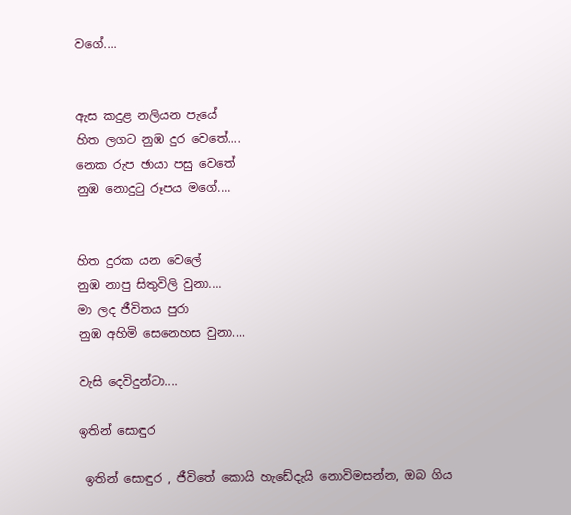වගේ....


ඇස කදුළ නලියන පැයේ
හිත ලගට නුඹ දුර වෙතේ....
නෙක රුප ඡායා පසු වෙතේ
නුඹ නොදුටු රූපය මගේ....


හිත දුරක යන වෙලේ
නුඹ නාපු සිතුවිලි වුනා....
මා ලද ජීවිතය පුරා
නුඹ අහිමි සෙනෙහස වුනා....

වැසි දෙවිදුන්ටා....

ඉතින් සොඳුර

 ඉතින් සොඳුර , ජීවිතේ කොයි හැඩේදැයි නොවිමසන්න, ඔබ ගිය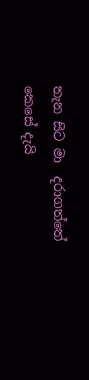තැන සිට මා  දරාගත්තේ කෙසේ දැයි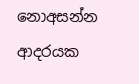නොඅසන්න  ආදරයක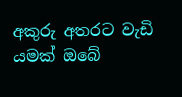අකුරු අතරට වැඩි යමක් ඔබේ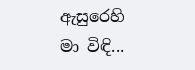ඇසුරෙහි මා විඳි...